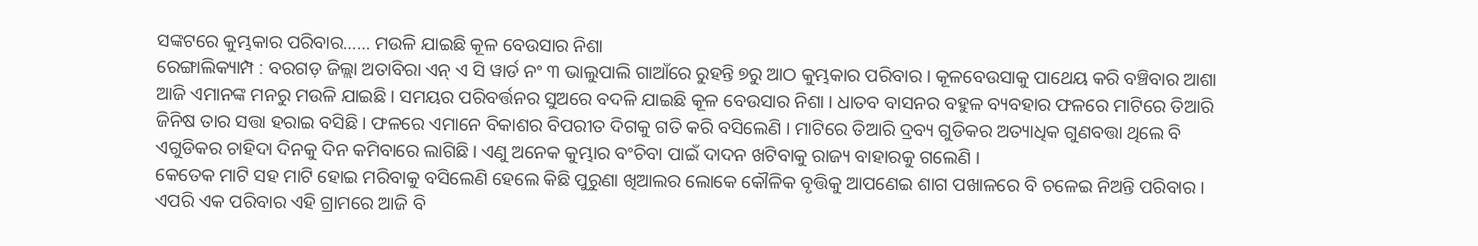ସଙ୍କଟରେ କୁମ୍ଭକାର ପରିବାର…… ମଉଳି ଯାଇଛି କୂଳ ବେଉସାର ନିଶା
ରେଙ୍ଗାଲିକ୍ୟାମ୍ପ : ବରଗଡ଼ ଜିଲ୍ଲା ଅତାବିରା ଏନ୍ ଏ ସି ୱାର୍ଡ ନଂ ୩ ଭାଲୁପାଲି ଗାଆଁରେ ରୁହନ୍ତି ୭ରୁ ଆଠ କୁମ୍ଭକାର ପରିବାର । କୂଳବେଉସାକୁ ପାଥେୟ କରି ବଞ୍ଚିବାର ଆଶା ଆଜି ଏମାନଙ୍କ ମନରୁ ମଉଳି ଯାଇଛି । ସମୟର ପରିବର୍ତ୍ତନର ସୁଅରେ ବଦଳି ଯାଇଛି କୂଳ ବେଉସାର ନିଶା । ଧାତବ ବାସନର ବହୁଳ ବ୍ୟବହାର ଫଳରେ ମାଟିରେ ତିଆରି ଜିନିଷ ତାର ସତ୍ତା ହରାଇ ବସିଛି । ଫଳରେ ଏମାନେ ବିକାଶର ବିପରୀତ ଦିଗକୁ ଗତି କରି ବସିଲେଣି । ମାଟିରେ ତିଆରି ଦ୍ରବ୍ୟ ଗୁଡିକର ଅତ୍ୟାଧିକ ଗୁଣବତ୍ତା ଥିଲେ ବି ଏଗୁଡିକର ଚାହିଦା ଦିନକୁ ଦିନ କମିବାରେ ଲାଗିଛି। ଏଣୁ ଅନେକ କୁମ୍ଭାର ବଂଚିବା ପାଇଁ ଦାଦନ ଖଟିବାକୁ ରାଜ୍ୟ ବାହାରକୁ ଗଲେଣି ।
କେତେକ ମାଟି ସହ ମାଟି ହୋଇ ମରିବାକୁ ବସିଲେଣି ହେଲେ କିଛି ପୁରୁଣା ଖିଆଲର ଲୋକେ କୌଳିକ ବୃତ୍ତିକୁ ଆପଣେଇ ଶାଗ ପଖାଳରେ ବି ଚଳେଇ ନିଅନ୍ତି ପରିବାର । ଏପରି ଏକ ପରିବାର ଏହି ଗ୍ରାମରେ ଆଜି ବି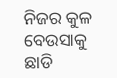ନିଜର କୁଳ ବେଉସାକୁ ଛାଡି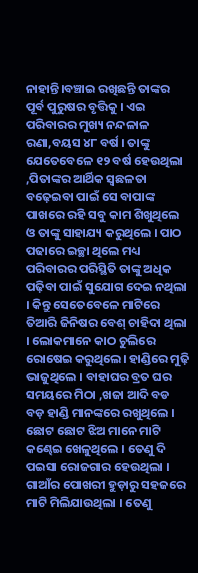ନାହାନ୍ତି।ବଞ୍ଚାଇ ରଖିଛନ୍ତି ତାଙ୍କର ପୂର୍ବ ପୁରୁଷର ବୃତ୍ତିକୁ । ଏଇ ପରିବାରର ମୁଖ୍ୟ ନନ୍ଦଳାଳ ରଣା,ବୟସ ୪୮ ବର୍ଷ । ତାଙ୍କୁ ଯେତେବେଳେ ୧୨ ବର୍ଷ ହେଉଥିଲା ,ପିତାଙ୍କର ଆର୍ଥିକ ସ୍ଵଛଳତା ବଢ଼େଇବା ପାଇଁ ସେ ବାପାଙ୍କ ପାଖରେ ରହି ସବୁ କାମ ଶିଖୁଥିଲେ ଓ ତାଙ୍କୁ ସାହାଯ୍ୟ କରୁଥିଲେ । ପାଠ ପଢାରେ ଇଚ୍ଛା ଥିଲେ ମଧ୍ୟ ପରିବାରର ପରିସ୍ଥିତି ତାଙ୍କୁ ଅଧିକ ପଢ଼ିବା ପାଇଁ ସୁଯୋଗ ଦେଇ ନଥିଲା । କିନ୍ତୁ ସେତେବେଳେ ମାଟିରେ ତିଆରି ଜିନିଷର ବେଶ୍ ଚାହିଦା ଥିଲା । ଲୋକମାନେ କାଠ ଚୁଲିରେ ରୋଷେଇ କରୁଥିଲେ। ହାଣ୍ଡିରେ ମୁଢ଼ି ଭାଜୁଥିଲେ । ବାହାଘର ବ୍ରତ ଘର ସମୟରେ ମିଠା ,ଖଜା ଆଦି ବଡ ବଡ଼ ହାଣ୍ଡି ମାନଙ୍କରେ ରଖୁଥିଲେ । ଛୋଟ ଛୋଟ ଝିଅ ମାନେ ମାଟି କଣ୍ଢେଇ ଖେଳୁଥିଲେ । ତେଣୁ ଦି ପଇସା ରୋଜଗାର ହେଉଥିଲା । ଗାଆଁର ପୋଖରୀ ହୁଡ଼ାରୁ ସହଜରେ ମାଟି ମିଲିଯାଉଥିଲା । ତେଣୁ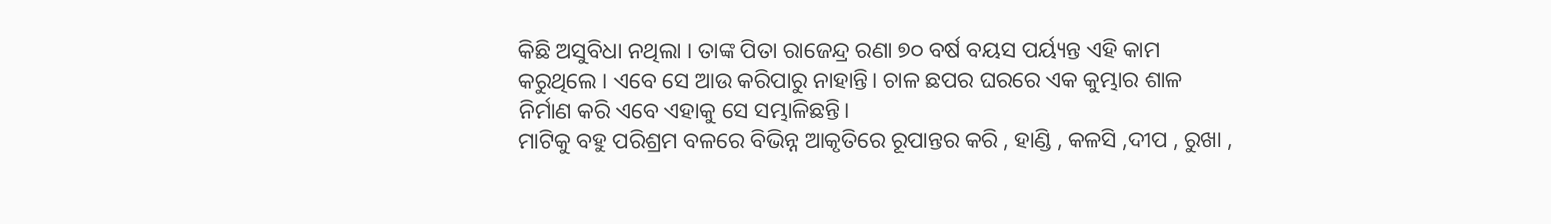କିଛି ଅସୁବିଧା ନଥିଲା । ତାଙ୍କ ପିତା ରାଜେନ୍ଦ୍ର ରଣା ୭୦ ବର୍ଷ ବୟସ ପର୍ୟ୍ୟନ୍ତ ଏହି କାମ କରୁଥିଲେ । ଏବେ ସେ ଆଉ କରିପାରୁ ନାହାନ୍ତି। ଚାଳ ଛପର ଘରରେ ଏକ କୁମ୍ଭାର ଶାଳ ନିର୍ମାଣ କରି ଏବେ ଏହାକୁ ସେ ସମ୍ଭାଳିଛନ୍ତି।
ମାଟିକୁ ବହୁ ପରିଶ୍ରମ ବଳରେ ବିଭିନ୍ନ ଆକୃତିରେ ରୂପାନ୍ତର କରି , ହାଣ୍ଡି , କଳସି ,ଦୀପ , ରୁଖା ,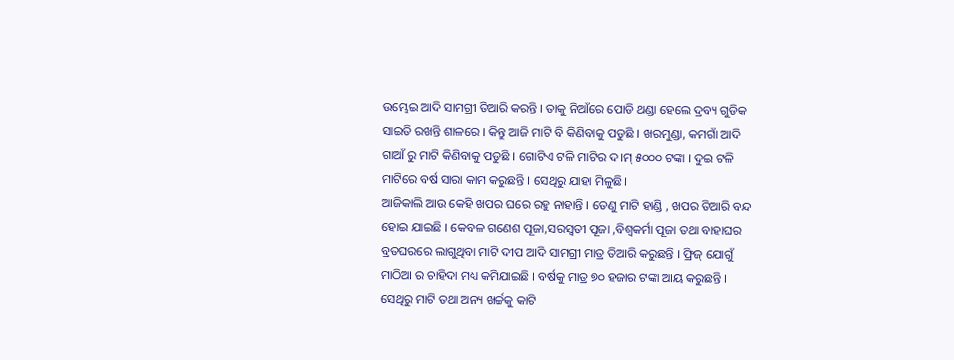ଉମ୍ଭେଇ ଆଦି ସାମଗ୍ରୀ ତିଆରି କରନ୍ତି । ତାକୁ ନିଆଁରେ ପୋଡି ଥଣ୍ଡା ହେଲେ ଦ୍ରବ୍ୟ ଗୁଡିକ ସାଇତି ରଖନ୍ତି ଶାଳରେ । କିନ୍ତୁ ଆଜି ମାଟି ବି କିଣିବାକୁ ପଡୁଛି । ଖରମୁଣ୍ଡା, କମଗାଁ ଆଦି ଗାଆଁ ରୁ ମାଟି କିଣିବାକୁ ପଡୁଛି । ଗୋଟିଏ ଟଳି ମାଟିର ଦ।ମ୍ ୫୦୦୦ ଟଙ୍କା । ଦୁଇ ଟଳି ମାଟିରେ ବର୍ଷ ସାରା କାମ କରୁଛନ୍ତି । ସେଥିରୁ ଯାହା ମିଳୁଛି।
ଆଜିକାଲି ଆଉ କେହି ଖପର ଘରେ ରହୁ ନାହାନ୍ତି । ତେଣୁ ମାଟି ହାଣ୍ଡି , ଖପର ତିଆରି ବନ୍ଦ ହୋଇ ଯାଇଛି । କେବଳ ଗଣେଶ ପୂଜା,ସରସ୍ଵତୀ ପୂଜା ,ବିଶ୍ଵକର୍ମା ପୂଜା ତଥା ବାହାଘର ବ୍ରତଘରରେ ଲାଗୁଥିବା ମାଟି ଦୀପ ଆଦି ସାମଗ୍ରୀ ମାତ୍ର ତିଆରି କରୁଛନ୍ତି । ଫ୍ରିଜ୍ ଯୋଗୁଁ ମାଠିଆ ର ଚାହିଦା ମଧ୍ୟ କମିଯାଇଛି । ବର୍ଷକୁ ମାତ୍ର ୭୦ ହଜାର ଟଙ୍କା ଆୟ କରୁଛନ୍ତି । ସେଥିରୁ ମାଟି ତଥା ଅନ୍ୟ ଖର୍ଚ୍ଚକୁ କାଟି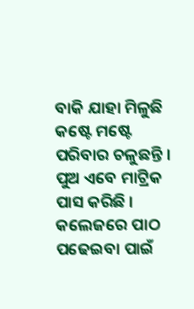ବାକି ଯାହା ମିଳୁଛି କଷ୍ଟେ ମଷ୍ଟେ ପରିବାର ଚଳୁଛନ୍ତି । ପୁଅ ଏବେ ମାଟ୍ରିକ ପାସ କରିଛି । କଲେଜରେ ପାଠ ପଢେଇବା ପାଇଁ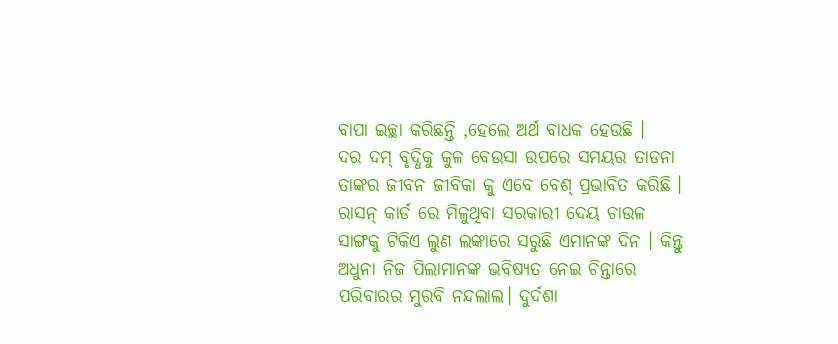ବାପା ଇଚ୍ଛା କରିଛନ୍ତି ,ହେଲେ ଅର୍ଥ ବାଧକ ହେଉଛି ।
ଦର ଦମ୍ ବୃଦ୍ଧିକୁ କୁଳ ବେଉସା ଉପରେ ସମୟର ତାଡନା ତାଙ୍କର ଜୀବନ ଜୀବିକା କୁ ଏବେ ବେଶ୍ ପ୍ରଭାବିତ କରିଛି । ରାସନ୍ କାର୍ଡ ରେ ମିଳୁଥିବା ସରକାରୀ ଦେୟ ଚାଉଳ ସାଙ୍ଗକୁ ଟିକିଏ ଲୁଣ ଲଙ୍କାରେ ସରୁଛି ଏମାନଙ୍କ ଦିନ । କିନ୍ତୁ ଅଧୁନା ନିଜ ପିଲାମାନଙ୍କ ଭବିଷ୍ୟତ ନେଇ ଚିନ୍ତାରେ ପରିବାରର ମୁରବି ନନ୍ଦଲାଲ। ଦୁର୍ଦଶା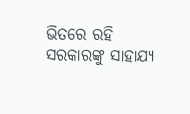ଭିତରେ ରହି ସରକାରଙ୍କୁ ସାହାଯ୍ୟ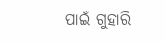ପାଇଁ ଗୁହାରି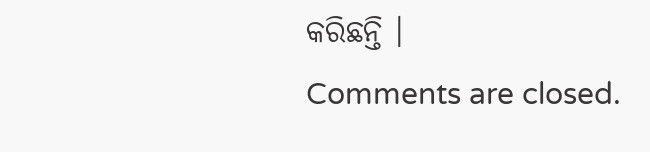କରିଛନ୍ତି ।
Comments are closed.